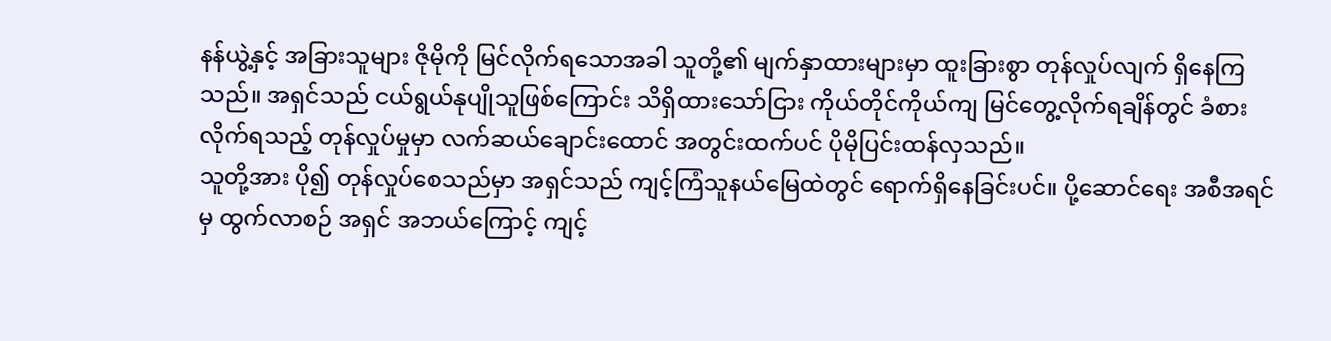နန်ယွဲ့နှင့် အခြားသူများ ဇိုမိုကို မြင်လိုက်ရသောအခါ သူတို့၏ မျက်နှာထားများမှာ ထူးခြားစွာ တုန်လှုပ်လျက် ရှိနေကြသည်။ အရှင်သည် ငယ်ရွယ်နုပျိုသူဖြစ်ကြောင်း သိရှိထားသော်ငြား ကိုယ်တိုင်ကိုယ်ကျ မြင်တွေ့လိုက်ရချိန်တွင် ခံစားလိုက်ရသည့် တုန်လှုပ်မှုမှာ လက်ဆယ်ချောင်းထောင် အတွင်းထက်ပင် ပိုမိုပြင်းထန်လှသည်။
သူတို့အား ပို၍ တုန်လှုပ်စေသည်မှာ အရှင်သည် ကျင့်ကြံသူနယ်မြေထဲတွင် ရောက်ရှိနေခြင်းပင်။ ပို့ဆောင်ရေး အစီအရင်မှ ထွက်လာစဉ် အရှင် အဘယ်ကြောင့် ကျင့်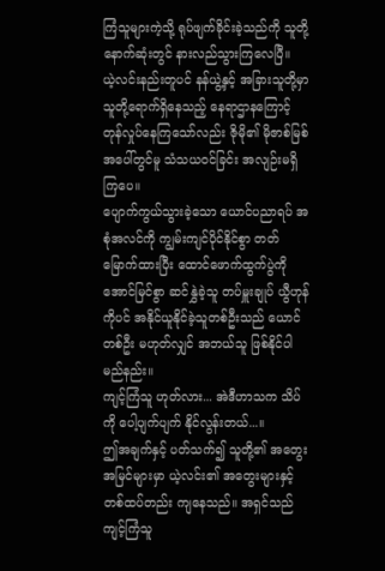ကြံသူများကဲ့သို့ ရုပ်ဖျက်ခိုင်းခဲ့သည်ကို သူတို့ နောက်ဆုံးတွင် နားလည်သွားကြလေပြီ။
ယဲ့လင်းနည်းတူပင် နန်ယွဲ့နှင့် အခြားသူတို့မှာ သူတို့ရောက်ရှိနေသည့် နေရာဌာနကြောင့် တုန်လှုပ်နေကြသော်လည်း ဇိုမို၏ မိုဇာစ်မြစ်အပေါ်တွင်မူ သံသယဝင်ခြင်း အလျဉ်းမရှိကြပေ။
ပျောက်ကွယ်သွားခဲ့သော ယောင်ပညာရပ် အစုံအလင်ကို ကျွမ်းကျင်ပိုင်နိုင်စွာ တတ်မြောက်ထားပြီး ထောင်ဖောက်ထွက်ပွဲကို အောင်မြင်စွာ ဆင်နွှဲခဲ့သူ တပ်မှူးချုပ် ယွီဟုန်ကိုပင် အနိုင်ယူနိုင်ခဲ့သူတစ်ဦးသည် ယောင်တစ်ဦး မဟုတ်လျှင် အဘယ်သူ ဖြစ်နိုင်ပါမည်နည်း။
ကျင့်ကြံသူ ဟုတ်လား... အဲဒီဟာသက သိပ်ကို ပေါ့ပျက်ပျက် နိုင်လွန်းတယ်...။
ဤအချက်နှင့် ပတ်သက်၍ သူတို့၏ အတွေးအမြင်များမှာ ယဲ့လင်း၏ အတွေးများနှင့် တစ်ထပ်တည်း ကျနေသည်။ အရှင်သည် ကျင့်ကြံသူ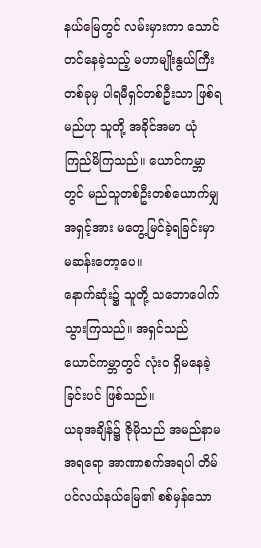နယ်မြေတွင် လမ်းမှားကာ သောင်တင်နေခဲ့သည့် မဟာမျိုးနွယ်ကြီးတစ်ခုမှ ပါရမီရှင်တစ်ဦးသာ ဖြစ်ရမည်ဟု သူတို့ အခိုင်အမာ ယုံကြည်မိကြသည်။ ယောင်ကမ္ဘာတွင် မည်သူတစ်ဦးတစ်ယောက်မျှ အရှင့်အား မတွေ့မြင်ခဲ့ရခြင်းမှာ မဆန်းတော့ပေ။
နောက်ဆုံး၌ သူတို့ သဘောပေါက်သွားကြသည်။ အရှင်သည် ယောင်ကမ္ဘာတွင် လုံးဝ ရှိမနေခဲ့ခြင်းပင် ဖြစ်သည်။
ယခုအချိန်၌ ဇိုမိုသည် အမည်နာမအရရော အာဏာစက်အရပါ တိမ်ပင်လယ်နယ်မြေ၏ စစ်မှန်သော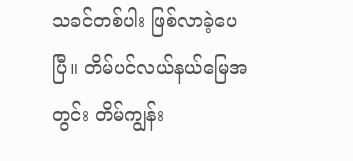သခင်တစ်ပါး ဖြစ်လာခဲ့ပေပြီ။ တိမ်ပင်လယ်နယ်မြေအတွင်း တိမ်ကျွန်း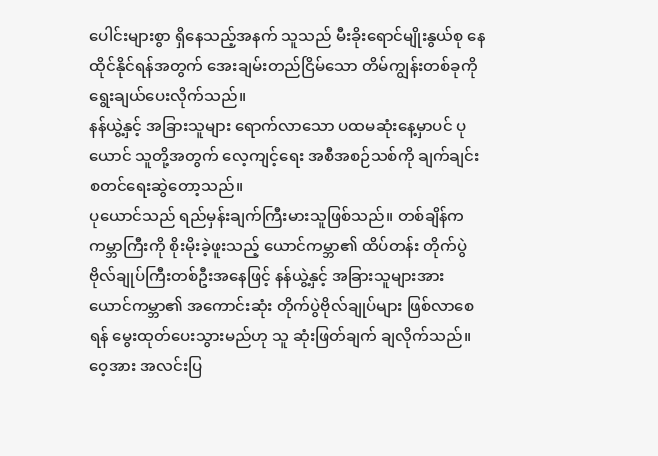ပေါင်းများစွာ ရှိနေသည့်အနက် သူသည် မီးခိုးရောင်မျိုးနွယ်စု နေထိုင်နိုင်ရန်အတွက် အေးချမ်းတည်ငြိမ်သော တိမ်ကျွန်းတစ်ခုကို ရွေးချယ်ပေးလိုက်သည်။
နန်ယွဲ့နှင့် အခြားသူများ ရောက်လာသော ပထမဆုံးနေ့မှာပင် ပုယောင် သူတို့အတွက် လေ့ကျင့်ရေး အစီအစဉ်သစ်ကို ချက်ချင်း စတင်ရေးဆွဲတော့သည်။
ပုယောင်သည် ရည်မှန်းချက်ကြီးမားသူဖြစ်သည်။ တစ်ချိန်က ကမ္ဘာကြီးကို စိုးမိုးခဲ့ဖူးသည့် ယောင်ကမ္ဘာ၏ ထိပ်တန်း တိုက်ပွဲဗိုလ်ချုပ်ကြီးတစ်ဦးအနေဖြင့် နန်ယွဲ့နှင့် အခြားသူများအား ယောင်ကမ္ဘာ၏ အကောင်းဆုံး တိုက်ပွဲဗိုလ်ချုပ်များ ဖြစ်လာစေရန် မွေးထုတ်ပေးသွားမည်ဟု သူ ဆုံးဖြတ်ချက် ချလိုက်သည်။
ဝေ့အား အလင်းပြ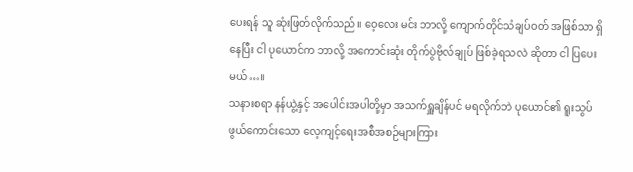ပေးရန် သူ ဆုံးဖြတ်လိုက်သည်။ ဝေ့လေး မင်း ဘာလို့ ကျောက်တိုင်သံချပ်ဝတ် အဖြစ်သာ ရှိနေပြီး ငါ ပုယောင်က ဘာလို့ အကောင်းဆုံး တိုက်ပွဲဗိုလ်ချုပ် ဖြစ်ခဲ့ရသလဲ ဆိုတာ ငါ ပြပေးမယ်…။
သနားစရာ နန်ယွဲ့နှင့် အပေါင်းအပါတို့မှာ အသက်ရှူချိန်ပင် မရလိုက်ဘဲ ပုယောင်၏ ရူးသွပ်ဖွယ်ကောင်းသော လေ့ကျင့်ရေးအစီအစဉ်များကြား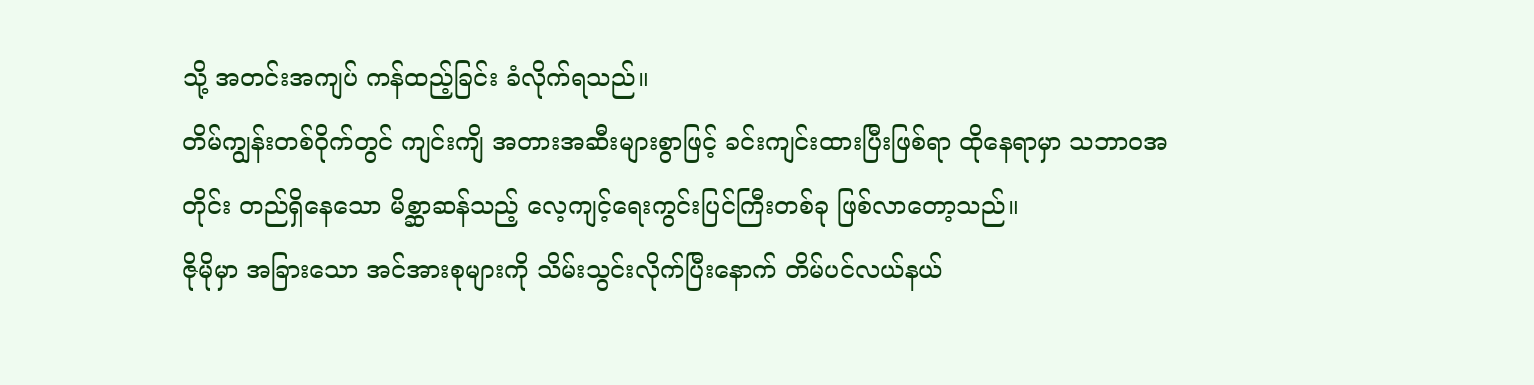သို့ အတင်းအကျပ် ကန်ထည့်ခြင်း ခံလိုက်ရသည်။
တိမ်ကျွန်းတစ်ဝိုက်တွင် ကျင်းကျိ အတားအဆီးများစွာဖြင့် ခင်းကျင်းထားပြီးဖြစ်ရာ ထိုနေရာမှာ သဘာဝအတိုင်း တည်ရှိနေသော မိစ္ဆာဆန်သည့် လေ့ကျင့်ရေးကွင်းပြင်ကြီးတစ်ခု ဖြစ်လာတော့သည်။
ဇိုမိုမှာ အခြားသော အင်အားစုများကို သိမ်းသွင်းလိုက်ပြီးနောက် တိမ်ပင်လယ်နယ်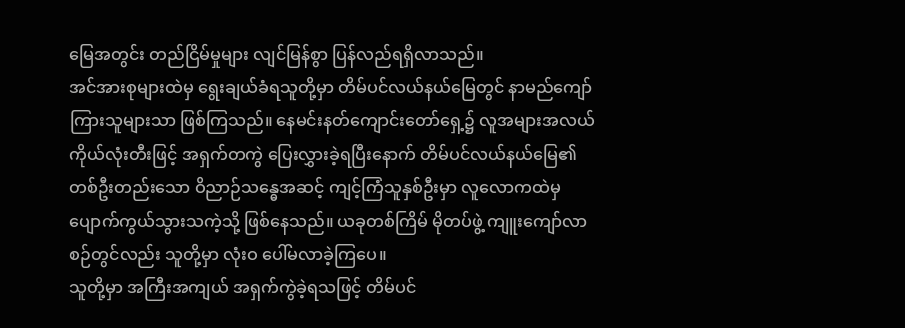မြေအတွင်း တည်ငြိမ်မှုများ လျင်မြန်စွာ ပြန်လည်ရရှိလာသည်။
အင်အားစုများထဲမှ ရွေးချယ်ခံရသူတို့မှာ တိမ်ပင်လယ်နယ်မြေတွင် နာမည်ကျော်ကြားသူများသာ ဖြစ်ကြသည်။ နေမင်းနတ်ကျောင်းတော်ရှေ့၌ လူအများအလယ် ကိုယ်လုံးတီးဖြင့် အရှက်တကွဲ ပြေးလွှားခဲ့ရပြီးနောက် တိမ်ပင်လယ်နယ်မြေ၏ တစ်ဦးတည်းသော ဝိညာဉ်သန္ဓေအဆင့် ကျင့်ကြံသူနှစ်ဦးမှာ လူလောကထဲမှ ပျောက်ကွယ်သွားသကဲ့သို့ ဖြစ်နေသည်။ ယခုတစ်ကြိမ် မိုတပ်ဖွဲ့ ကျူးကျော်လာစဉ်တွင်လည်း သူတို့မှာ လုံးဝ ပေါ်မလာခဲ့ကြပေ။
သူတို့မှာ အကြီးအကျယ် အရှက်ကွဲခဲ့ရသဖြင့် တိမ်ပင်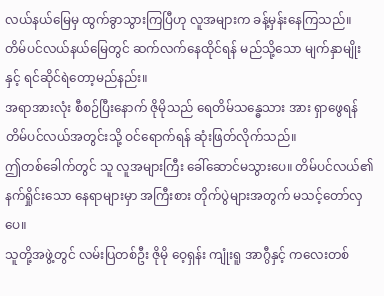လယ်နယ်မြေမှ ထွက်ခွာသွားကြပြီဟု လူအများက ခန့်မှန်းနေကြသည်။ တိမ်ပင်လယ်နယ်မြေတွင် ဆက်လက်နေထိုင်ရန် မည်သို့သော မျက်နှာမျိုးနှင့် ရင်ဆိုင်ရဲတော့မည်နည်း။
အရာအားလုံး စီစဉ်ပြီးနောက် ဇိုမိုသည် ရေတိမ်သန္ဓေသား အား ရှာဖွေရန် တိမ်ပင်လယ်အတွင်းသို့ ဝင်ရောက်ရန် ဆုံးဖြတ်လိုက်သည်။
ဤတစ်ခေါက်တွင် သူ လူအများကြီး ခေါ်ဆောင်မသွားပေ။ တိမ်ပင်လယ်၏ နက်ရှိုင်းသော နေရာများမှာ အကြီးစား တိုက်ပွဲများအတွက် မသင့်တော်လှပေ။
သူတို့အဖွဲ့တွင် လမ်းပြတစ်ဦး ဇိုမို ဝေ့ရှန်း ကျုံးရူ အာဂွီနှင့် ကလေးတစ်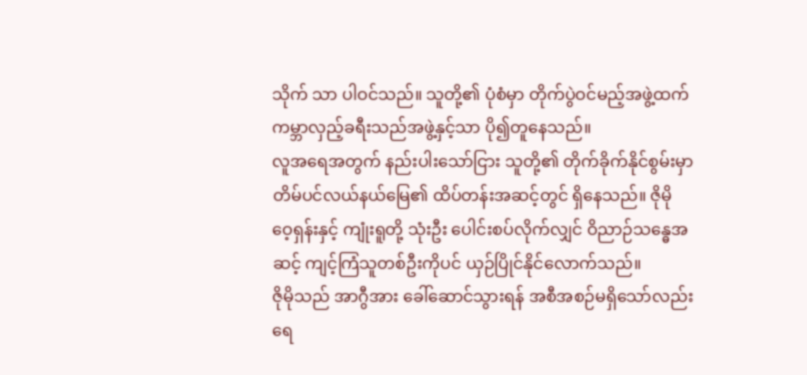သိုက် သာ ပါဝင်သည်။ သူတို့၏ ပုံစံမှာ တိုက်ပွဲဝင်မည့်အဖွဲ့ထက် ကမ္ဘာလှည့်ခရီးသည်အဖွဲ့နှင့်သာ ပို၍တူနေသည်။
လူအရေအတွက် နည်းပါးသော်ငြား သူတို့၏ တိုက်ခိုက်နိုင်စွမ်းမှာ တိမ်ပင်လယ်နယ်မြေ၏ ထိပ်တန်းအဆင့်တွင် ရှိနေသည်။ ဇိုမို ဝေ့ရှန်းနှင့် ကျုံးရူတို့ သုံးဦး ပေါင်းစပ်လိုက်လျှင် ဝိညာဉ်သန္ဓေအဆင့် ကျင့်ကြံသူတစ်ဦးကိုပင် ယှဉ်ပြိုင်နိုင်လောက်သည်။
ဇိုမိုသည် အာဂွီအား ခေါ်ဆောင်သွားရန် အစီအစဉ်မရှိသော်လည်း ရေ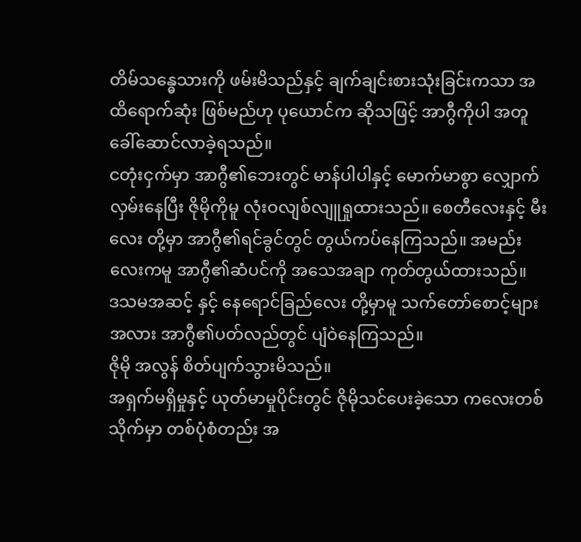တိမ်သန္ဓေသားကို ဖမ်းမိသည်နှင့် ချက်ချင်းစားသုံးခြင်းကသာ အထိရောက်ဆုံး ဖြစ်မည်ဟု ပုယောင်က ဆိုသဖြင့် အာဂွီကိုပါ အတူခေါ်ဆောင်လာခဲ့ရသည်။
ငတုံးငှက်မှာ အာဂွီ၏ဘေးတွင် မာန်ပါပါနှင့် မောက်မာစွာ လျှောက်လှမ်းနေပြီး ဇိုမိုကိုမူ လုံးဝလျစ်လျူရှုထားသည်။ စေတီလေးနှင့် မီးလေး တို့မှာ အာဂွီ၏ရင်ခွင်တွင် တွယ်ကပ်နေကြသည်။ အမည်းလေးကမူ အာဂွီ၏ဆံပင်ကို အသေအချာ ကုတ်တွယ်ထားသည်။
ဒသမအဆင့် နှင့် နေရောင်ခြည်လေး တို့မှာမူ သက်တော်စောင့်များအလား အာဂွီ၏ပတ်လည်တွင် ပျံဝဲနေကြသည်။
ဇိုမို အလွန် စိတ်ပျက်သွားမိသည်။
အရှက်မရှိမှုနှင့် ယုတ်မာမှုပိုင်းတွင် ဇိုမိုသင်ပေးခဲ့သော ကလေးတစ်သိုက်မှာ တစ်ပုံစံတည်း အ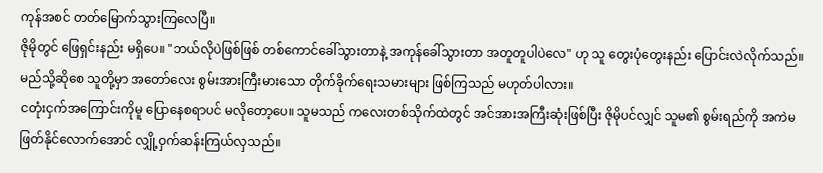ကုန်အစင် တတ်မြောက်သွားကြလေပြီ။
ဇိုမိုတွင် ဖြေရှင်းနည်း မရှိပေ။ "ဘယ်လိုပဲဖြစ်ဖြစ် တစ်ကောင်ခေါ်သွားတာနဲ့ အကုန်ခေါ်သွားတာ အတူတူပါပဲလေ" ဟု သူ တွေးပုံတွေးနည်း ပြောင်းလဲလိုက်သည်။ မည်သို့ဆိုစေ သူတို့မှာ အတော်လေး စွမ်းအားကြီးမားသော တိုက်ခိုက်ရေးသမားများ ဖြစ်ကြသည် မဟုတ်ပါလား။
ငတုံးငှက်အကြောင်းကိုမူ ပြောနေစရာပင် မလိုတော့ပေ။ သူမသည် ကလေးတစ်သိုက်ထဲတွင် အင်အားအကြီးဆုံးဖြစ်ပြီး ဇိုမိုပင်လျှင် သူမ၏ စွမ်းရည်ကို အကဲမဖြတ်နိုင်လောက်အောင် လျှို့ဝှက်ဆန်းကြယ်လှသည်။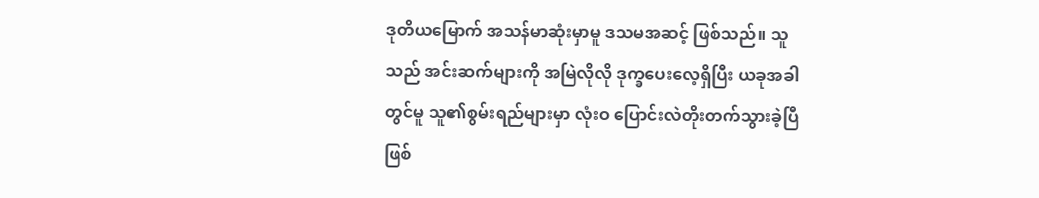ဒုတိယမြောက် အသန်မာဆုံးမှာမူ ဒသမအဆင့် ဖြစ်သည်။ သူသည် အင်းဆက်များကို အမြဲလိုလို ဒုက္ခပေးလေ့ရှိပြီး ယခုအခါတွင်မူ သူ၏စွမ်းရည်များမှာ လုံးဝ ပြောင်းလဲတိုးတက်သွားခဲ့ပြီ ဖြစ်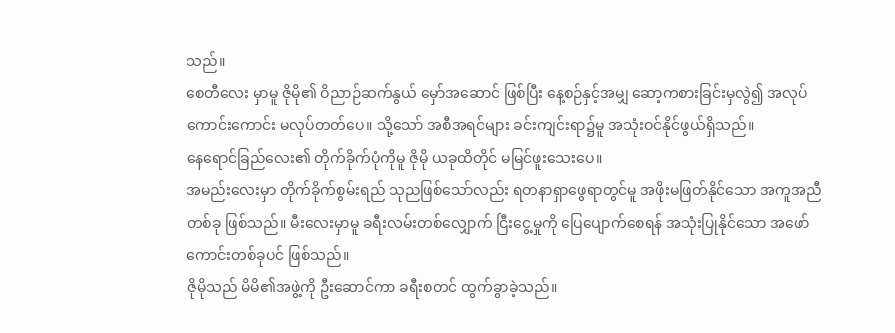သည်။
စေတီလေး မှာမူ ဇိုမို၏ ဝိညာဉ်ဆက်နွယ် မှော်အဆောင် ဖြစ်ပြီး နေ့စဉ်နှင့်အမျှ ဆော့ကစားခြင်းမှလွဲ၍ အလုပ်ကောင်းကောင်း မလုပ်တတ်ပေ။ သို့သော် အစီအရင်များ ခင်းကျင်းရာ၌မူ အသုံးဝင်နိုင်ဖွယ်ရှိသည်။
နေရောင်ခြည်လေး၏ တိုက်ခိုက်ပုံကိုမူ ဇိုမို ယခုထိတိုင် မမြင်ဖူးသေးပေ။
အမည်းလေးမှာ တိုက်ခိုက်စွမ်းရည် သုညဖြစ်သော်လည်း ရတနာရှာဖွေရာတွင်မူ အဖိုးမဖြတ်နိုင်သော အကူအညီတစ်ခု ဖြစ်သည်။ မီးလေးမှာမူ ခရီးလမ်းတစ်လျှောက် ငြီးငွေ့မှုကို ပြေပျောက်စေရန် အသုံးပြုနိုင်သော အဖော်ကောင်းတစ်ခုပင် ဖြစ်သည်။
ဇိုမိုသည် မိမိ၏အဖွဲ့ကို ဦးဆောင်ကာ ခရီးစတင် ထွက်ခွာခဲ့သည်။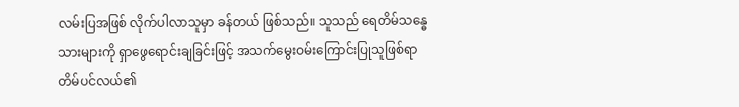လမ်းပြအဖြစ် လိုက်ပါလာသူမှာ ခန်တယ် ဖြစ်သည်။ သူသည် ရေတိမ်သန္ဓေသားများကို ရှာဖွေရောင်းချခြင်းဖြင့် အသက်မွေးဝမ်းကြောင်းပြုသူဖြစ်ရာ တိမ်ပင်လယ်၏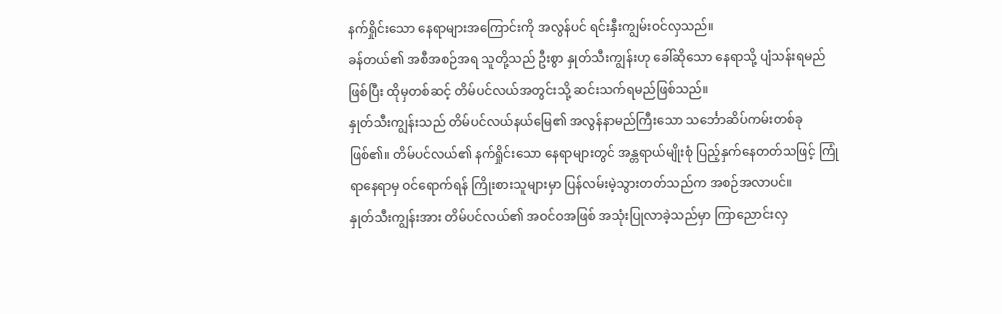နက်ရှိုင်းသော နေရာများအကြောင်းကို အလွန်ပင် ရင်းနှီးကျွမ်းဝင်လှသည်။
ခန်တယ်၏ အစီအစဉ်အရ သူတို့သည် ဦးစွာ နှုတ်သီးကျွန်းဟု ခေါ်ဆိုသော နေရာသို့ ပျံသန်းရမည်ဖြစ်ပြီး ထိုမှတစ်ဆင့် တိမ်ပင်လယ်အတွင်းသို့ ဆင်းသက်ရမည်ဖြစ်သည်။
နှုတ်သီးကျွန်းသည် တိမ်ပင်လယ်နယ်မြေ၏ အလွန်နာမည်ကြီးသော သင်္ဘောဆိပ်ကမ်းတစ်ခု ဖြစ်၏။ တိမ်ပင်လယ်၏ နက်ရှိုင်းသော နေရာများတွင် အန္တရာယ်မျိုးစုံ ပြည့်နှက်နေတတ်သဖြင့် ကြုံရာနေရာမှ ဝင်ရောက်ရန် ကြိုးစားသူများမှာ ပြန်လမ်းမဲ့သွားတတ်သည်က အစဉ်အလာပင်။
နှုတ်သီးကျွန်းအား တိမ်ပင်လယ်၏ အဝင်ဝအဖြစ် အသုံးပြုလာခဲ့သည်မှာ ကြာညောင်းလှ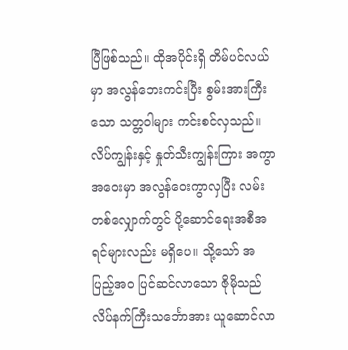ပြီဖြစ်သည်။ ထိုအပိုင်းရှိ တိမ်ပင်လယ်မှာ အလွန်ဘေးကင်းပြီး စွမ်းအားကြီးသော သတ္တဝါများ ကင်းစင်လှသည်။
လိပ်ကျွန်းနှင့် နှုတ်သီးကျွန်းကြား အကွာအဝေးမှာ အလွန်ဝေးကွာလှပြီး လမ်းတစ်လျှောက်တွင် ပို့ဆောင်ရေးအစီအရင်များလည်း မရှိပေ။ သို့သော် အပြည့်အဝ ပြင်ဆင်လာသော ဇိုမိုသည် လိပ်နက်ကြီးသင်္ဘောအား ယူဆောင်လာ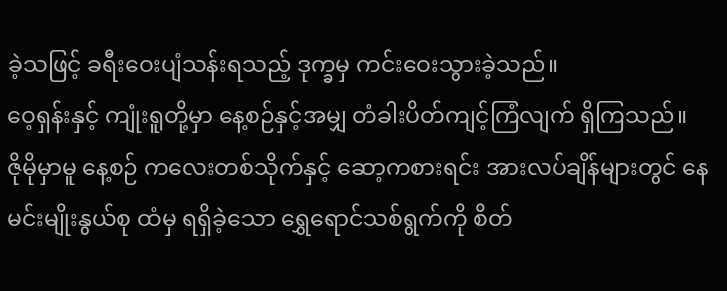ခဲ့သဖြင့် ခရီးဝေးပျံသန်းရသည့် ဒုက္ခမှ ကင်းဝေးသွားခဲ့သည်။
ဝေ့ရှန်းနှင့် ကျုံးရူတို့မှာ နေ့စဉ်နှင့်အမျှ တံခါးပိတ်ကျင့်ကြံလျက် ရှိကြသည်။
ဇိုမိုမှာမူ နေ့စဉ် ကလေးတစ်သိုက်နှင့် ဆော့ကစားရင်း အားလပ်ချိန်များတွင် နေမင်းမျိုးနွယ်စု ထံမှ ရရှိခဲ့သော ရွှေရောင်သစ်ရွက်ကို စိတ်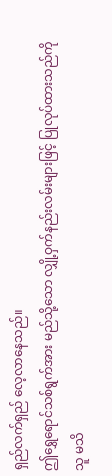ရှည်လက်ရှည် လေ့လာနေသည်။
ဤရွှေရောင်သစ်ရွက်အား မည်သို့သော လျှို့ဝှက်နည်းလမ်းများဖြင့် ပြုလုပ်ထားသည်ကို သူ မသိ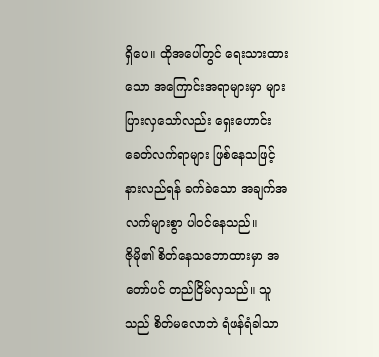ရှိပေ။ ထိုအပေါ်တွင် ရေးသားထားသော အကြောင်းအရာများမှာ များပြားလှသော်လည်း ရှေးဟောင်းခေတ်လက်ရာများ ဖြစ်နေသဖြင့် နားလည်ရန် ခက်ခဲသော အချက်အလက်များစွာ ပါဝင်နေသည်။
ဇိုမို၏ စိတ်နေသဘောထားမှာ အတော်ပင် တည်ငြိမ်လှသည်။ သူသည် စိတ်မလောဘဲ ရံဖန်ရံခါသာ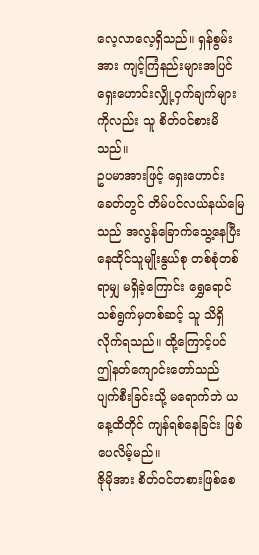လေ့လာလေ့ရှိသည်။ ရှန်စွမ်းအား ကျင့်ကြံနည်းများအပြင် ရှေးဟောင်းလျှို့ဝှက်ချက်များကိုလည်း သူ စိတ်ဝင်စားမိသည်။
ဥပမာအားဖြင့် ရှေးဟောင်းခေတ်တွင် တိမ်ပင်လယ်နယ်မြေသည် အလွန်ခြောက်သွေ့နေပြီး နေထိုင်သူမျိုးနွယ်စု တစ်စုံတစ်ရာမျှ မရှိခဲ့ကြောင်း ရွှေရောင်သစ်ရွက်မှတစ်ဆင့် သူ သိရှိလိုက်ရသည်။ ထို့ကြောင့်ပင် ဤနတ်ကျောင်းတော်သည် ပျက်စီးခြင်းသို့ မရောက်ဘဲ ယနေ့ထိတိုင် ကျန်ရစ်နေခြင်း ဖြစ်ပေလိမ့်မည်။
ဇိုမိုအား စိတ်ဝင်တစားဖြစ်စေ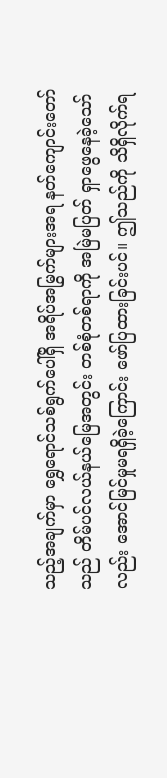သည့်အချက်မှာ ရွှေရောင်သစ်ရွက်ပေါ်ရှိ အရိပ်အမြွက်များအရ နတ်ကျောင်းတော်သည် တိမ်ပင်လယ်နယ်မြေအတွင်း တစ်စုံတစ်ရာကို အမြဲမပြတ် ရှာဖွေနေခဲ့သော်လည်း အောင်မြင်မှုမရရှိခဲ့ကြောင်း ဖော်ပြထားခြင်းပင်။ ဤသည်ကို သိရှိလိုက်ရ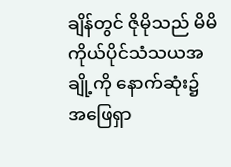ချိန်တွင် ဇိုမိုသည် မိမိကိုယ်ပိုင်သံသယအချို့ကို နောက်ဆုံး၌ အဖြေရှာ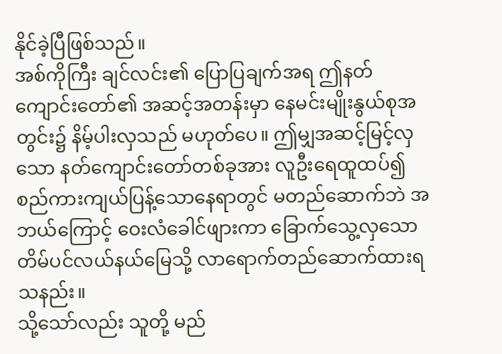နိုင်ခဲ့ပြီဖြစ်သည်။
အစ်ကိုကြီး ချင်လင်း၏ ပြောပြချက်အရ ဤနတ်ကျောင်းတော်၏ အဆင့်အတန်းမှာ နေမင်းမျိုးနွယ်စုအတွင်း၌ နိမ့်ပါးလှသည် မဟုတ်ပေ။ ဤမျှအဆင့်မြင့်လှသော နတ်ကျောင်းတော်တစ်ခုအား လူဦးရေထူထပ်၍ စည်ကားကျယ်ပြန့်သောနေရာတွင် မတည်ဆောက်ဘဲ အဘယ်ကြောင့် ဝေးလံခေါင်ဖျားကာ ခြောက်သွေ့လှသော တိမ်ပင်လယ်နယ်မြေသို့ လာရောက်တည်ဆောက်ထားရသနည်း။
သို့သော်လည်း သူတို့ မည်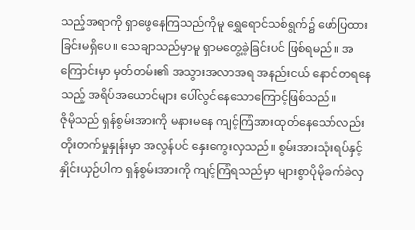သည့်အရာကို ရှာဖွေနေကြသည်ကိုမူ ရွှေရောင်သစ်ရွက်၌ ဖော်ပြထားခြင်းမရှိပေ။ သေချာသည်မှာမူ ရှာမတွေ့ခဲ့ခြင်းပင် ဖြစ်ရမည်။ အကြောင်းမှာ မှတ်တမ်း၏ အသွားအလာအရ အနည်းငယ် နောင်တရနေသည့် အရိပ်အယောင်များ ပေါ်လွင်နေသောကြောင့်ဖြစ်သည်။
ဇိုမိုသည် ရှန်စွမ်းအားကို မနားမနေ ကျင့်ကြံအားထုတ်နေသော်လည်း တိုးတက်မှုနှုန်းမှာ အလွန်ပင် နှေးကွေးလှသည်။ စွမ်းအားသုံးရပ်နှင့် နှိုင်းယှဉ်ပါက ရှန်စွမ်းအားကို ကျင့်ကြံရသည်မှာ များစွာပိုမိုခက်ခဲလှ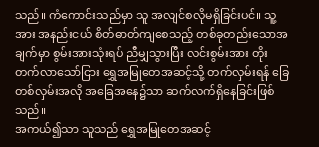သည်။ ကံကောင်းသည်မှာ သူ အလျင်စလိုမရှိခြင်းပင်။ သူ့အား အနည်းငယ် စိတ်ဓာတ်ကျစေသည့် တစ်ခုတည်းသောအချက်မှာ စွမ်းအားသုံးရပ် ညီမျှသွားပြီး လင်းစွမ်းအား တိုးတက်လာသော်ငြား ရွှေအမြုတေအဆင့်သို့ တက်လှမ်းရန် ခြေတစ်လှမ်းအလို အခြေအနေ၌သာ ဆက်လက်ရှိနေခြင်းဖြစ်သည်။
အကယ်၍သာ သူသည် ရွှေအမြုတေအဆင့်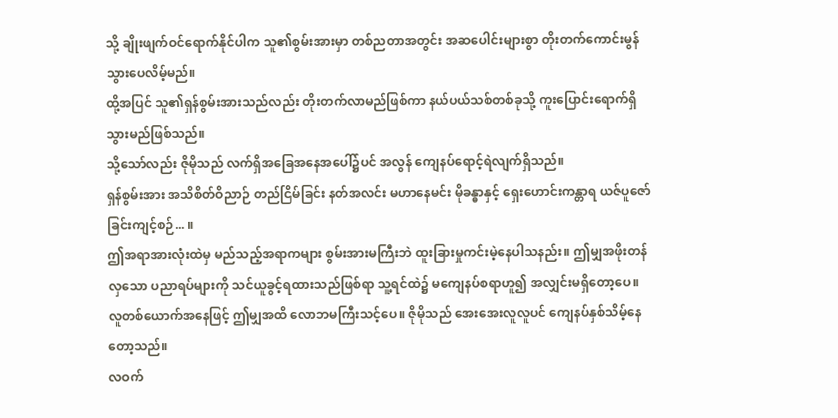သို့ ချိုးဖျက်ဝင်ရောက်နိုင်ပါက သူ၏စွမ်းအားမှာ တစ်ညတာအတွင်း အဆပေါင်းများစွာ တိုးတက်ကောင်းမွန်သွားပေလိမ့်မည်။
ထို့အပြင် သူ၏ရှန်စွမ်းအားသည်လည်း တိုးတက်လာမည်ဖြစ်ကာ နယ်ပယ်သစ်တစ်ခုသို့ ကူးပြောင်းရောက်ရှိသွားမည်ဖြစ်သည်။
သို့သော်လည်း ဇိုမိုသည် လက်ရှိအခြေအနေအပေါ်၌ပင် အလွန် ကျေနပ်ရောင့်ရဲလျက်ရှိသည်။
ရှန်စွမ်းအား အသိစိတ်ဝိညာဉ် တည်ငြိမ်ခြင်း နတ်အလင်း မဟာနေမင်း မိုခန္ဓာနှင့် ရှေးဟောင်းကန္တာရ ယဇ်ပူဇော်ခြင်းကျင့်စဉ်... ။
ဤအရာအားလုံးထဲမှ မည်သည့်အရာကများ စွမ်းအားမကြီးဘဲ ထူးခြားမှုကင်းမဲ့နေပါသနည်း။ ဤမျှအဖိုးတန်လှသော ပညာရပ်များကို သင်ယူခွင့်ရထားသည်ဖြစ်ရာ သူ့ရင်ထဲ၌ မကျေနပ်စရာဟူ၍ အလျှင်းမရှိတော့ပေ။
လူတစ်ယောက်အနေဖြင့် ဤမျှအထိ လောဘမကြီးသင့်ပေ။ ဇိုမိုသည် အေးအေးလူလူပင် ကျေနပ်နှစ်သိမ့်နေတော့သည်။
လဝက်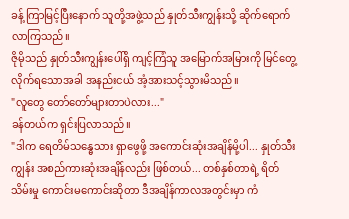ခန့် ကြာမြင့်ပြီးနောက် သူတို့အဖွဲ့သည် နှုတ်သီးကျွန်းသို့ ဆိုက်ရောက်လာကြသည်။
ဇိုမိုသည် နှုတ်သီးကျွန်းပေါ်ရှိ ကျင့်ကြံသူ အမြောက်အမြားကို မြင်တွေ့လိုက်ရသောအခါ အနည်းငယ် အံ့အားသင့်သွားမိသည်။
"လူတွေ တော်တော်များတာပဲလား..."
ခန်တယ်က ရှင်းပြလာသည်။
"ဒါက ရေတိမ်သန္ဓေသား ရှာဖွေဖို့ အကောင်းဆုံးအချိန်မို့ပါ... နှုတ်သီးကျွန်း အစည်ကားဆုံးအချိန်လည်း ဖြစ်တယ်... တစ်နှစ်တာရဲ့ ရိတ်သိမ်းမှု ကောင်းမကောင်းဆိုတာ ဒီအချိန်ကာလအတွင်းမှာ ကံ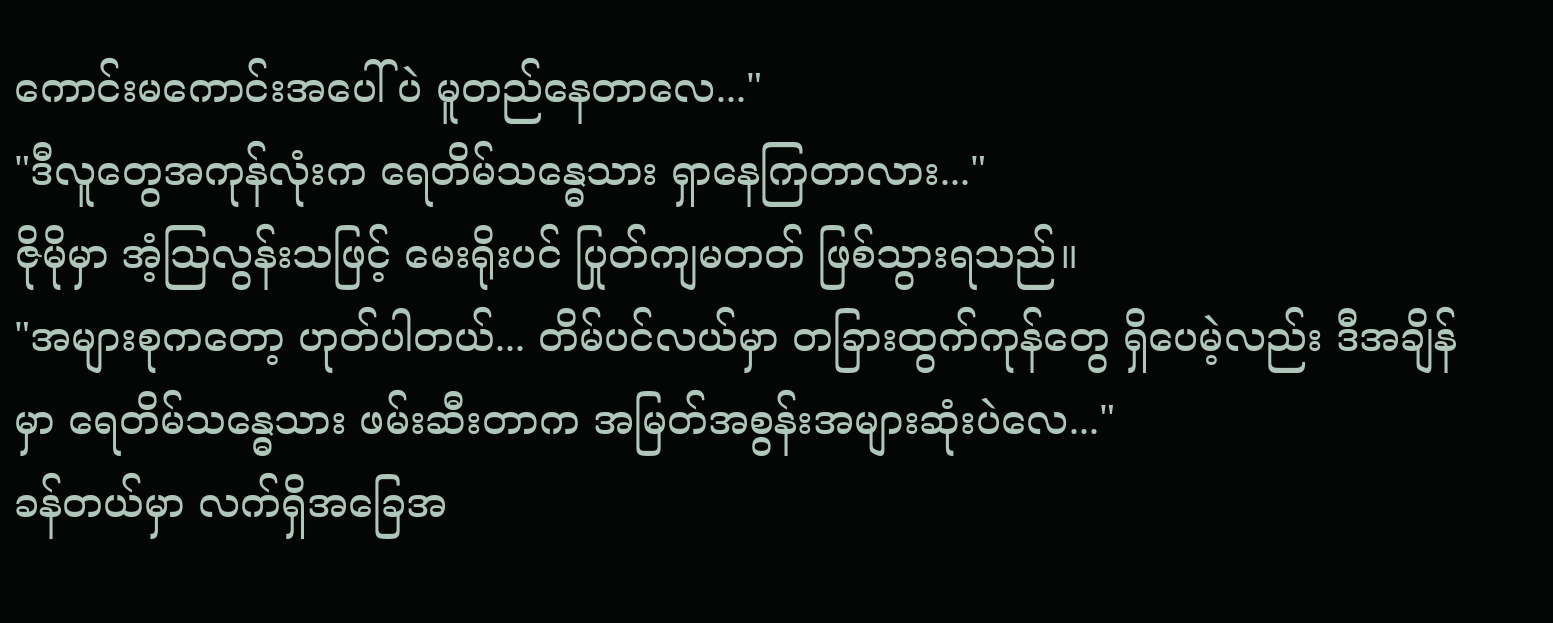ကောင်းမကောင်းအပေါ်ပဲ မူတည်နေတာလေ..."
"ဒီလူတွေအကုန်လုံးက ရေတိမ်သန္ဓေသား ရှာနေကြတာလား..."
ဇိုမိုမှာ အံ့သြလွန်းသဖြင့် မေးရိုးပင် ပြုတ်ကျမတတ် ဖြစ်သွားရသည်။
"အများစုကတော့ ဟုတ်ပါတယ်... တိမ်ပင်လယ်မှာ တခြားထွက်ကုန်တွေ ရှိပေမဲ့လည်း ဒီအချိန်မှာ ရေတိမ်သန္ဓေသား ဖမ်းဆီးတာက အမြတ်အစွန်းအများဆုံးပဲလေ..."
ခန်တယ်မှာ လက်ရှိအခြေအ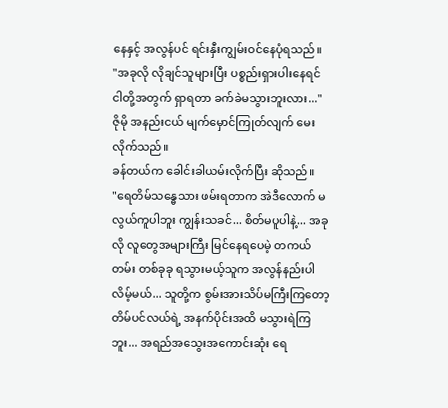နေနှင့် အလွန်ပင် ရင်းနှီးကျွမ်းဝင်နေပုံရသည်။
"အခုလို လိုချင်သူများပြီး ပစ္စည်းရှားပါးနေရင် ငါတို့အတွက် ရှာရတာ ခက်ခဲမသွားဘူးလား..."
ဇိုမို အနည်းငယ် မျက်မှောင်ကြုတ်လျက် မေးလိုက်သည်။
ခန်တယ်က ခေါင်းခါယမ်းလိုက်ပြီး ဆိုသည်။
"ရေတိမ်သန္ဓေသား ဖမ်းရတာက အဲဒီလောက် မလွယ်ကူပါဘူး ကျွန်းသခင်... စိတ်မပူပါနဲ့... အခုလို လူတွေအများကြီး မြင်နေရပေမဲ့ တကယ်တမ်း တစ်ခုခု ရသွားမယ့်သူက အလွန်နည်းပါလိမ့်မယ်... သူတို့က စွမ်းအားသိပ်မကြီးကြတော့ တိမ်ပင်လယ်ရဲ့ အနက်ပိုင်းအထိ မသွားရဲကြဘူး... အရည်အသွေးအကောင်းဆုံး ရေ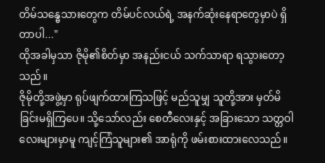တိမ်သန္ဓေသားတွေက တိမ်ပင်လယ်ရဲ့ အနက်ဆုံးနေရာတွေမှာပဲ ရှိတာပါ..."
ထိုအခါမှသာ ဇိုမို၏စိတ်မှာ အနည်းငယ် သက်သာရာ ရသွားတော့သည်။
ဇိုမိုတို့အဖွဲ့မှာ ရုပ်ဖျက်ထားကြသဖြင့် မည်သူမျှ သူတို့အား မှတ်မိခြင်းမရှိကြပေ။ သို့သော်လည်း စေတီလေးနှင့် အခြားသော သတ္တဝါလေးများမှာမူ ကျင့်ကြံသူများ၏ အာရုံကို ဖမ်းစားထားလေသည်။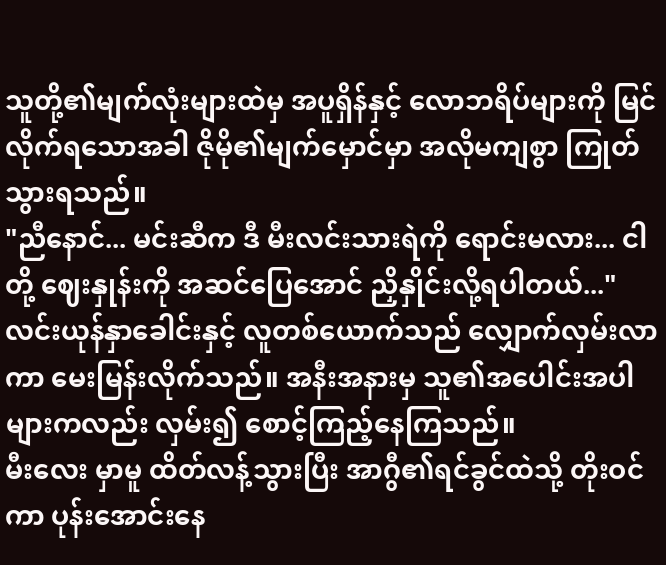သူတို့၏မျက်လုံးများထဲမှ အပူရှိန်နှင့် လောဘရိပ်များကို မြင်လိုက်ရသောအခါ ဇိုမို၏မျက်မှောင်မှာ အလိုမကျစွာ ကြုတ်သွားရသည်။
"ညီနောင်... မင်းဆီက ဒီ မီးလင်းသားရဲကို ရောင်းမလား... ငါတို့ ဈေးနှုန်းကို အဆင်ပြေအောင် ညှိနှိုင်းလို့ရပါတယ်..."
လင်းယုန်နှာခေါင်းနှင့် လူတစ်ယောက်သည် လျှောက်လှမ်းလာကာ မေးမြန်းလိုက်သည်။ အနီးအနားမှ သူ၏အပေါင်းအပါများကလည်း လှမ်း၍ စောင့်ကြည့်နေကြသည်။
မီးလေး မှာမူ ထိတ်လန့်သွားပြီး အာဂွီ၏ရင်ခွင်ထဲသို့ တိုးဝင်ကာ ပုန်းအောင်းနေ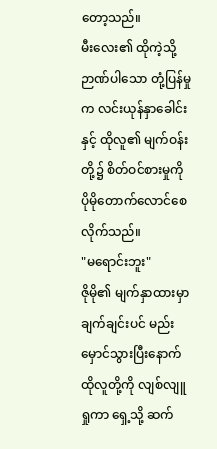တော့သည်။
မီးလေး၏ ထိုကဲ့သို့ ဉာဏ်ပါသော တုံ့ပြန်မှုက လင်းယုန်နှာခေါင်းနှင့် ထိုလူ၏ မျက်ဝန်းတို့၌ စိတ်ဝင်စားမှုကို ပိုမိုတောက်လောင်စေလိုက်သည်။
"မရောင်းဘူး"
ဇိုမို၏ မျက်နှာထားမှာ ချက်ချင်းပင် မည်းမှောင်သွားပြီးနောက် ထိုလူတို့ကို လျစ်လျူရှုကာ ရှေ့သို့ ဆက်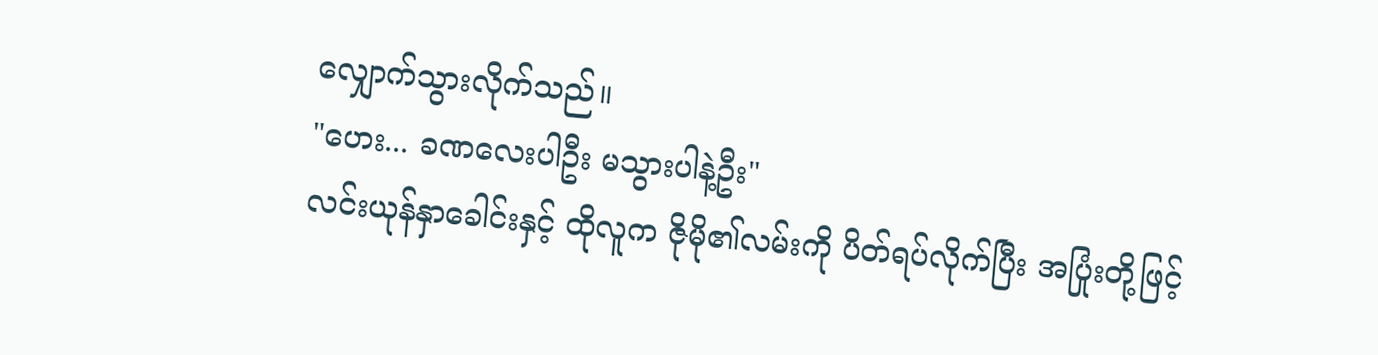လျှောက်သွားလိုက်သည်။
"ဟေး... ခဏလေးပါဦး မသွားပါနဲ့ဦး"
လင်းယုန်နှာခေါင်းနှင့် ထိုလူက ဇိုမို၏လမ်းကို ပိတ်ရပ်လိုက်ပြီး အပြုံးတို့ဖြင့်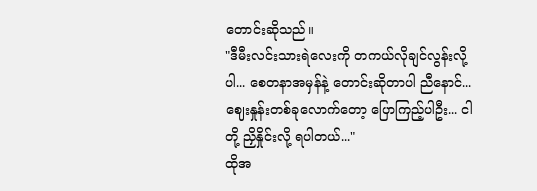တောင်းဆိုသည်။
"ဒီမီးလင်းသားရဲလေးကို တကယ်လိုချင်လွန်းလို့ပါ... စေတနာအမှန်နဲ့ တောင်းဆိုတာပါ ညီနောင်... ဈေးနှုန်းတစ်ခုလောက်တော့ ပြောကြည့်ပါဦး... ငါတို့ ညှိနှိုင်းလို့ ရပါတယ်..."
ထိုအ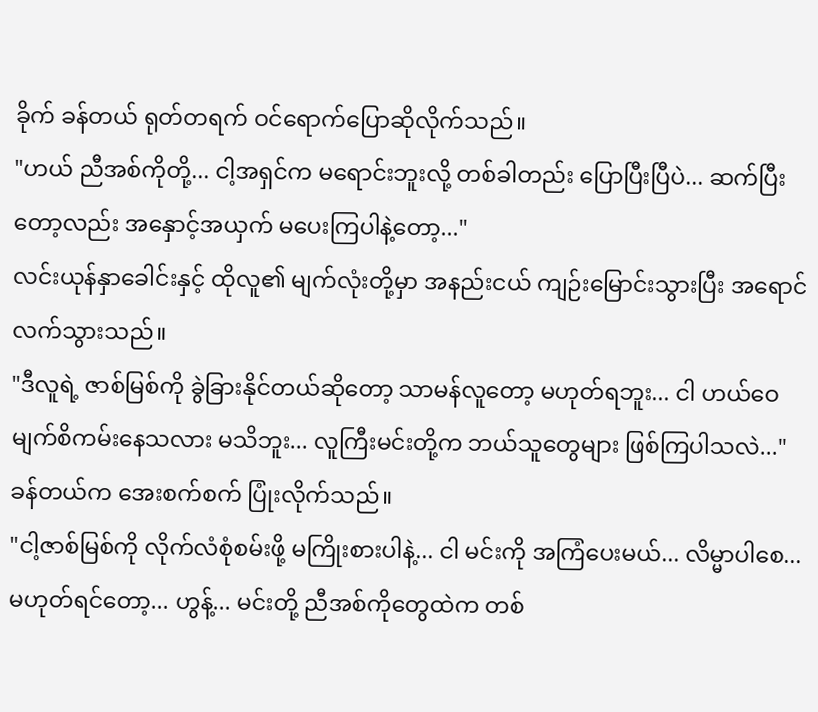ခိုက် ခန်တယ် ရုတ်တရက် ဝင်ရောက်ပြောဆိုလိုက်သည်။
"ဟယ် ညီအစ်ကိုတို့... ငါ့အရှင်က မရောင်းဘူးလို့ တစ်ခါတည်း ပြောပြီးပြီပဲ... ဆက်ပြီးတော့လည်း အနှောင့်အယှက် မပေးကြပါနဲ့တော့..."
လင်းယုန်နှာခေါင်းနှင့် ထိုလူ၏ မျက်လုံးတို့မှာ အနည်းငယ် ကျဉ်းမြောင်းသွားပြီး အရောင်လက်သွားသည်။
"ဒီလူရဲ့ ဇာစ်မြစ်ကို ခွဲခြားနိုင်တယ်ဆိုတော့ သာမန်လူတော့ မဟုတ်ရဘူး... ငါ ဟယ်ဝေ မျက်စိကမ်းနေသလား မသိဘူး... လူကြီးမင်းတို့က ဘယ်သူတွေများ ဖြစ်ကြပါသလဲ..."
ခန်တယ်က အေးစက်စက် ပြုံးလိုက်သည်။
"ငါ့ဇာစ်မြစ်ကို လိုက်လံစုံစမ်းဖို့ မကြိုးစားပါနဲ့... ငါ မင်းကို အကြံပေးမယ်... လိမ္မာပါစေ... မဟုတ်ရင်တော့... ဟွန့်... မင်းတို့ ညီအစ်ကိုတွေထဲက တစ်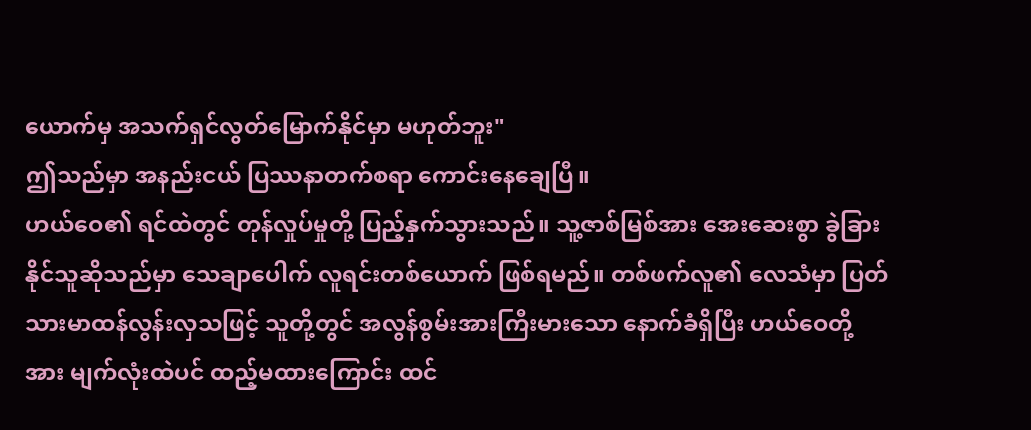ယောက်မှ အသက်ရှင်လွတ်မြောက်နိုင်မှာ မဟုတ်ဘူး"
ဤသည်မှာ အနည်းငယ် ပြဿနာတက်စရာ ကောင်းနေချေပြီ။
ဟယ်ဝေ၏ ရင်ထဲတွင် တုန်လှုပ်မှုတို့ ပြည့်နှက်သွားသည်။ သူ့ဇာစ်မြစ်အား အေးဆေးစွာ ခွဲခြားနိုင်သူဆိုသည်မှာ သေချာပေါက် လူရင်းတစ်ယောက် ဖြစ်ရမည်။ တစ်ဖက်လူ၏ လေသံမှာ ပြတ်သားမာထန်လွန်းလှသဖြင့် သူတို့တွင် အလွန်စွမ်းအားကြီးမားသော နောက်ခံရှိပြီး ဟယ်ဝေတို့အား မျက်လုံးထဲပင် ထည့်မထားကြောင်း ထင်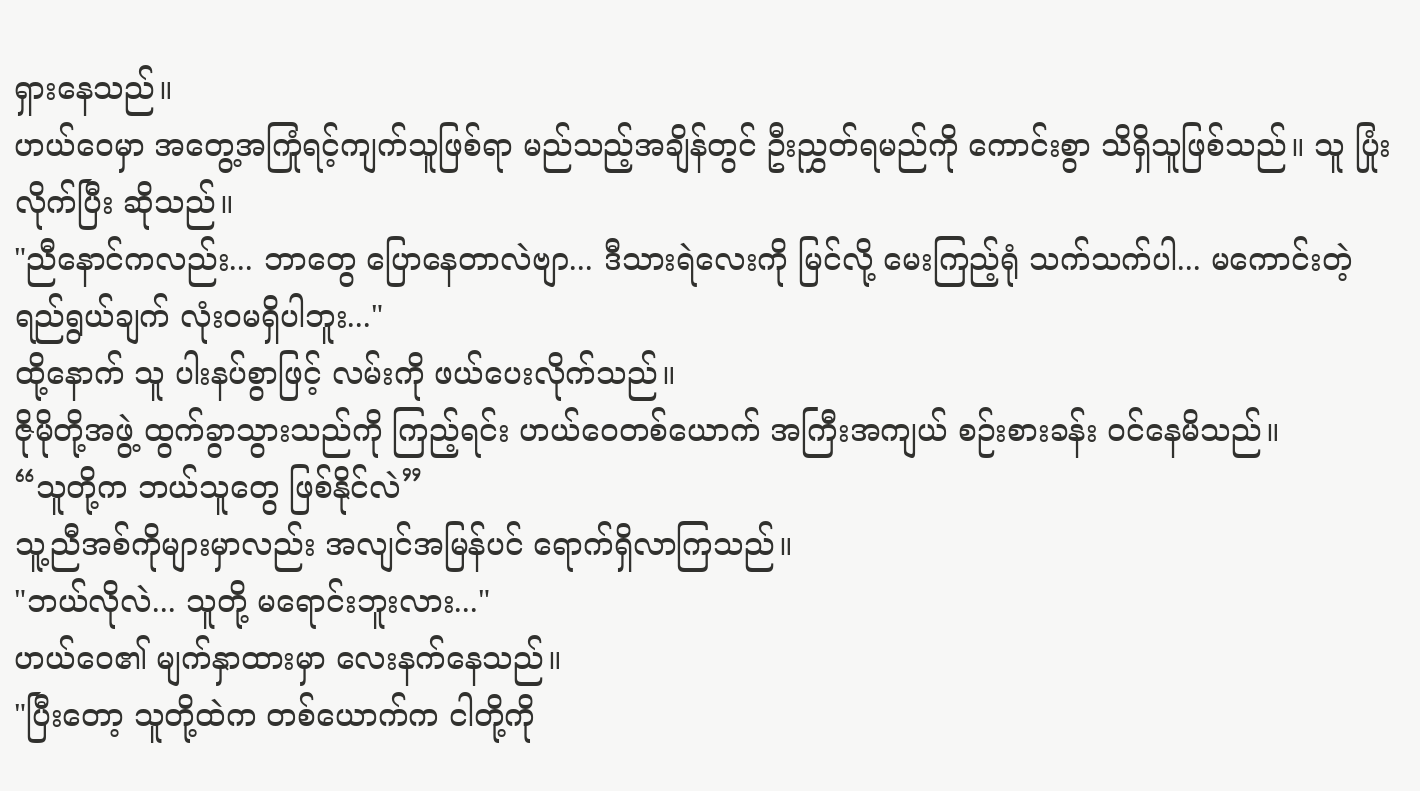ရှားနေသည်။
ဟယ်ဝေမှာ အတွေ့အကြုံရင့်ကျက်သူဖြစ်ရာ မည်သည့်အချိန်တွင် ဦးညွှတ်ရမည်ကို ကောင်းစွာ သိရှိသူဖြစ်သည်။ သူ ပြုံးလိုက်ပြီး ဆိုသည်။
"ညီနောင်ကလည်း... ဘာတွေ ပြောနေတာလဲဗျာ... ဒီသားရဲလေးကို မြင်လို့ မေးကြည့်ရုံ သက်သက်ပါ... မကောင်းတဲ့ ရည်ရွယ်ချက် လုံးဝမရှိပါဘူး..."
ထို့နောက် သူ ပါးနပ်စွာဖြင့် လမ်းကို ဖယ်ပေးလိုက်သည်။
ဇိုမိုတို့အဖွဲ့ ထွက်ခွာသွားသည်ကို ကြည့်ရင်း ဟယ်ဝေတစ်ယောက် အကြီးအကျယ် စဉ်းစားခန်း ဝင်နေမိသည်။
“သူတို့က ဘယ်သူတွေ ဖြစ်နိုင်လဲ”
သူ့ညီအစ်ကိုများမှာလည်း အလျင်အမြန်ပင် ရောက်ရှိလာကြသည်။
"ဘယ်လိုလဲ... သူတို့ မရောင်းဘူးလား..."
ဟယ်ဝေ၏ မျက်နှာထားမှာ လေးနက်နေသည်။
"ပြီးတော့ သူတို့ထဲက တစ်ယောက်က ငါတို့ကို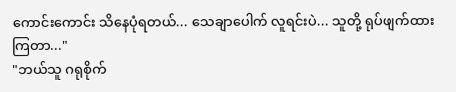ကောင်းကောင်း သိနေပုံရတယ်... သေချာပေါက် လူရင်းပဲ... သူတို့ ရုပ်ဖျက်ထားကြတာ..."
"ဘယ်သူ ဂရုစိုက်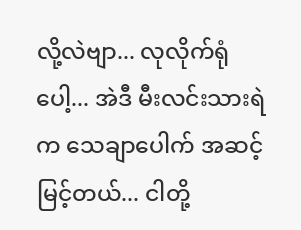လို့လဲဗျာ... လုလိုက်ရုံပေါ့... အဲဒီ မီးလင်းသားရဲက သေချာပေါက် အဆင့်မြင့်တယ်... ငါတို့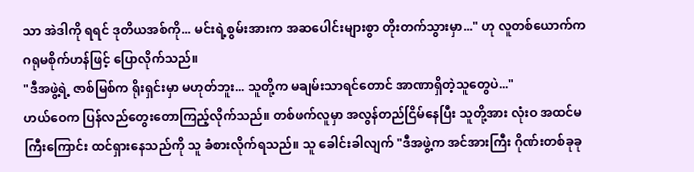သာ အဲဒါကို ရရင် ဒုတိယအစ်ကို... မင်းရဲ့စွမ်းအားက အဆပေါင်းများစွာ တိုးတက်သွားမှာ..." ဟု လူတစ်ယောက်က ဂရုမစိုက်ဟန်ဖြင့် ပြောလိုက်သည်။
"ဒီအဖွဲ့ရဲ့ ဇာစ်မြစ်က ရိုးရှင်းမှာ မဟုတ်ဘူး... သူတို့က မချမ်းသာရင်တောင် အာဏာရှိတဲ့သူတွေပဲ..."
ဟယ်ဝေက ပြန်လည်တွေးတောကြည့်လိုက်သည်။ တစ်ဖက်လူမှာ အလွန်တည်ငြိမ်နေပြီး သူတို့အား လုံးဝ အထင်မကြီးကြောင်း ထင်ရှားနေသည်ကို သူ ခံစားလိုက်ရသည်။ သူ ခေါင်းခါလျက် "ဒီအဖွဲ့က အင်အားကြီး ဂိုဏ်းတစ်ခုခု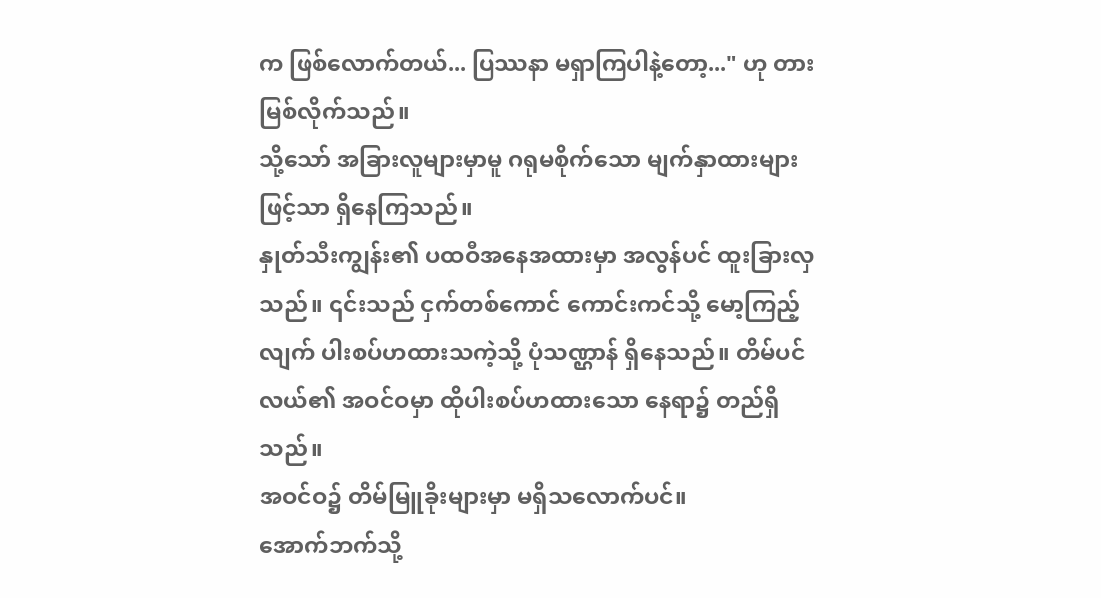က ဖြစ်လောက်တယ်... ပြဿနာ မရှာကြပါနဲ့တော့..." ဟု တားမြစ်လိုက်သည်။
သို့သော် အခြားလူများမှာမူ ဂရုမစိုက်သော မျက်နှာထားများဖြင့်သာ ရှိနေကြသည်။
နှုတ်သီးကျွန်း၏ ပထဝီအနေအထားမှာ အလွန်ပင် ထူးခြားလှသည်။ ၎င်းသည် ငှက်တစ်ကောင် ကောင်းကင်သို့ မော့ကြည့်လျက် ပါးစပ်ဟထားသကဲ့သို့ ပုံသဏ္ဌာန် ရှိနေသည်။ တိမ်ပင်လယ်၏ အဝင်ဝမှာ ထိုပါးစပ်ဟထားသော နေရာ၌ တည်ရှိသည်။
အဝင်ဝ၌ တိမ်မြူခိုးများမှာ မရှိသလောက်ပင်။
အောက်ဘက်သို့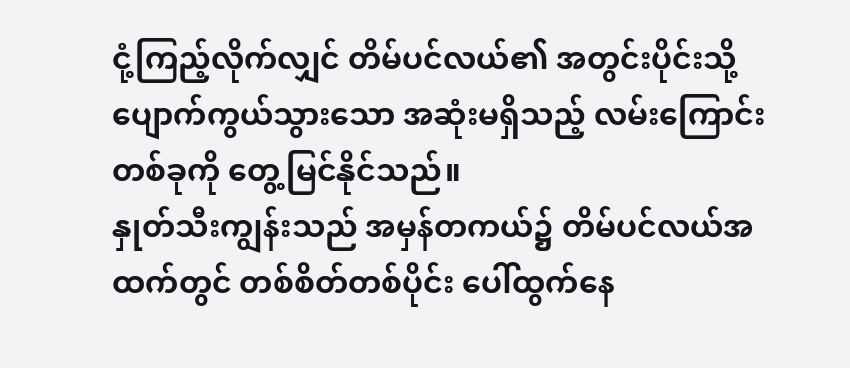ငုံ့ကြည့်လိုက်လျှင် တိမ်ပင်လယ်၏ အတွင်းပိုင်းသို့ ပျောက်ကွယ်သွားသော အဆုံးမရှိသည့် လမ်းကြောင်းတစ်ခုကို တွေ့မြင်နိုင်သည်။
နှုတ်သီးကျွန်းသည် အမှန်တကယ်၌ တိမ်ပင်လယ်အထက်တွင် တစ်စိတ်တစ်ပိုင်း ပေါ်ထွက်နေ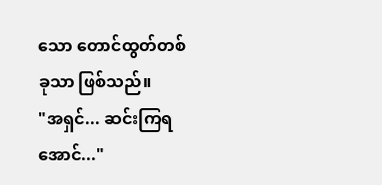သော တောင်ထွတ်တစ်ခုသာ ဖြစ်သည်။
"အရှင်... ဆင်းကြရအောင်..."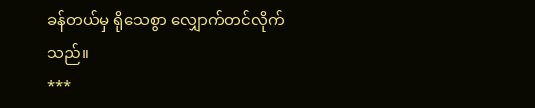ခန်တယ်မှ ရိုသေစွာ လျှောက်တင်လိုက်သည်။
***